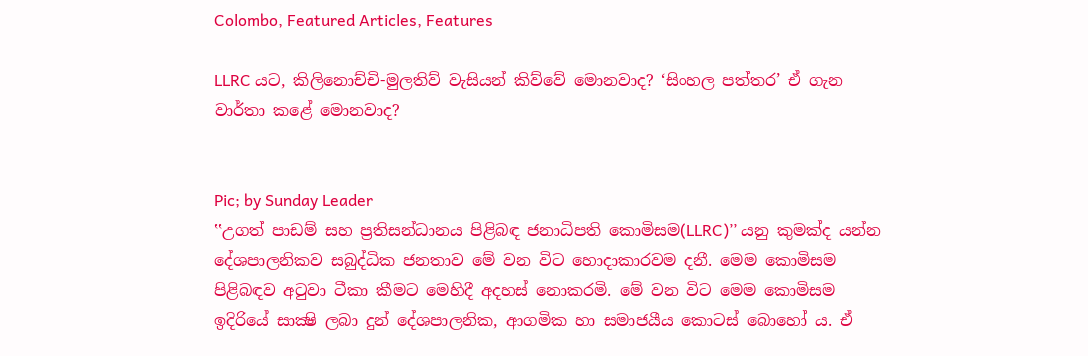Colombo, Featured Articles, Features

LLRC යට, කිලිනොච්චි-මුලතිව් වැසියන් කිව්වේ මොනවාද? ‘සිංහල පත්තර’ ඒ ගැන වාර්තා කළේ මොනවාද?


Pic; by Sunday Leader
‛‛උගත් පාඩම් සහ ප්‍රතිසන්ධානය පිළිබඳ ජනාධිපති කොමිසම(LLRC)’’ යනු කුමක්ද යන්න දේශපාලනිකව සබුද්ධික ජනතාව මේ වන විට හොදාකාරවම දනී. මෙම කොමිසම පිළිබඳව අටුවා ටීකා කීමට මෙහිදී අදහස් නොකරමි. මේ වන විට මෙම කොමිසම ඉදිරියේ සාක්‍ෂි ලබා දුන් දේශපාලනික, ආගමික හා සමාජයීය කොටස් බොහෝ ය. ඒ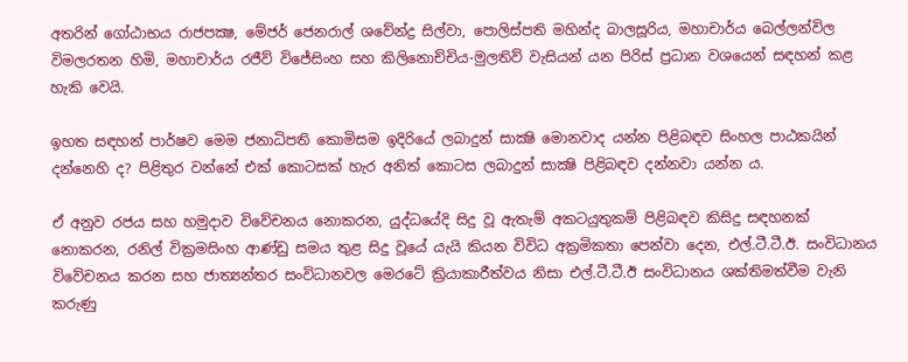අතරින් ගෝඨාභය රාජපක්‍ෂ, මේජර් ජෙනරාල් ශවේන්ද්‍ර සිල්වා, පොලිස්පති මහින්ද බාලසූරිය, මහාචාර්ය බෙල්ලන්විල විමලරතන හිමි, මහාචාර්ය රජීව් විජේසිංහ සහ කිලිනොච්චිය-මුලතිව් වැසියන් යන පිරිස් ප්‍රධාන වශයෙන් සඳහන් කළ හැකි වෙයි.

ඉහත සඳහන් පාර්ෂව මෙම ජනාධිපති කොමිසම ඉදිරියේ ලබාදුන් සාක්‍ෂි මොනවාද යන්න පිළිබඳව සිංහල පාඨකයින් දන්නෙහි ද? පිළිතුර වන්නේ එක් කොටසක් හැර අනිත් කොටස ලබාදුන් සාක්‍ෂි පිළිබඳව දන්නවා යන්න ය.

ඒ අනුව රජය සහ හමුදාව විවේචනය නොකරන, යුද්ධයේදි සිදු වූ ඇතැම් අකටයුතුකම් පිළිබඳව කිසිදු සඳහනක් නොකරන, රනිල් වික්‍රමසිංහ ආණ්ඩු සමය තුළ සිදු වූයේ යැයි කියන විවිධ අක්‍රමිකතා පෙන්වා දෙන, එල්.ටී.ටී.ඊ. සංවිධානය විවේචනය කරන සහ ජාත්‍යන්තර සංවිධානවල මෙරටේ ක්‍රියාකාරීත්වය නිසා එල්.ටී.ටී.ඊ සංවිධානය ශක්තිමත්වීම වැනි කරුණු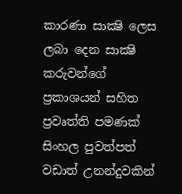කාරණා සාක්‍ෂි ලෙස ලබා දෙන සාක්‍ෂි කරුවන්ගේ ප්‍රකාශයන් සහිත ප්‍රවෘත්ති පමණක් සිංහල පුවත්පත් වඩාත් උනන්දුවකින්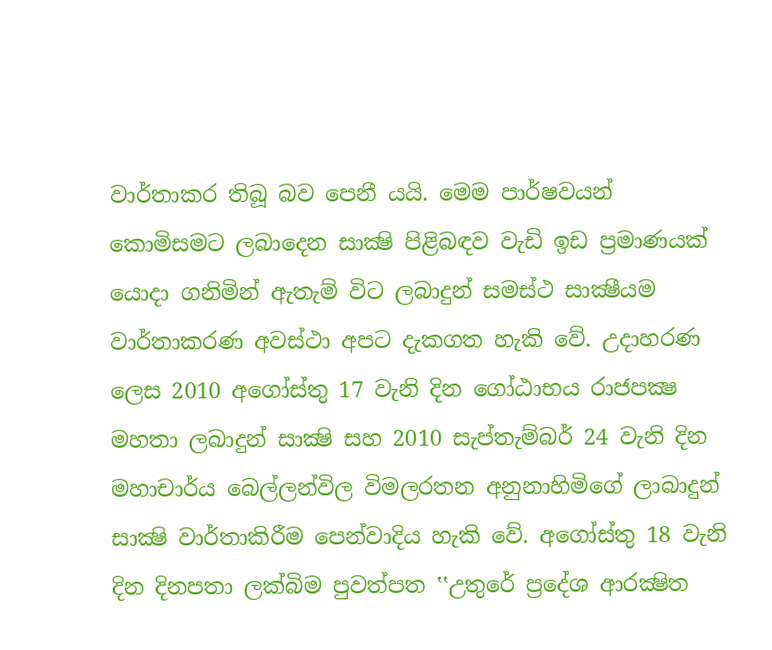වාර්තාකර තිබූ බව පෙනී යයි. මෙම පාර්ෂවයන් කොමිසමට ලබාදෙන සාක්‍ෂි පිළිබඳව වැඩි ඉඩ ප්‍රමාණයක් යොදා ගනිමින් ඇතැම් විට ලබාදුන් සමස්ථ සාක්‍ෂීයම වාර්තාකරණ අවස්ථා අපට දැකගත හැකි වේ. උදාහරණ ලෙස 2010 අගෝස්තු 17 වැනි දින ගෝඨාභය රාජපක්‍ෂ මහතා ලබාදුන් සාක්‍ෂි සහ 2010 සැප්තැම්බර් 24 වැනි දින මහාචාර්ය බෙල්ලන්විල විමලරතන අනුනාහිමිගේ ලාබාදුන් සාක්‍ෂි වාර්තාකිරීම පෙන්වාදිය හැකි වේ. අගෝස්තු 18 වැනි දින දිනපතා ලක්බිම පුවත්පත ‛‛උතුරේ ප්‍රදේශ ආරක්‍ෂිත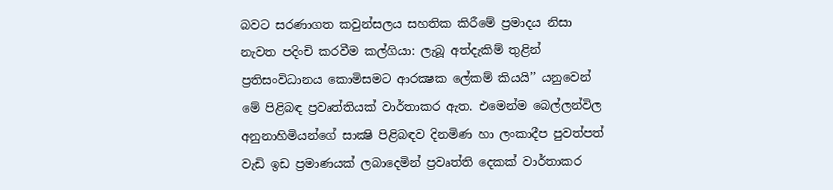බවට සරණාගත කවුන්සලය සහතික කිරීමේ ප්‍රමාදය නිසා නැවත පදිංචි කරවීම කල්ගියා: ලැබූ අත්දැකිම් තුළින් ප්‍රතිසංවිධානය කොමිසමට ආරක්‍ෂක ලේකම් කියයි’’ යනුවෙන් මේ පිළිබඳ ප්‍රවෘත්තියක් වාර්තාකර ඇත. එමෙන්ම බෙල්ලන්විල අනුනාහිමියන්ගේ සාක්‍ෂි පිළිබඳව දිනමිණ හා ලංකාදීප පුවත්පත් වැඩි ඉඩ ප්‍රමාණයක් ලබාදෙමින් ප්‍රවෘත්ති දෙකක් වාර්තාකර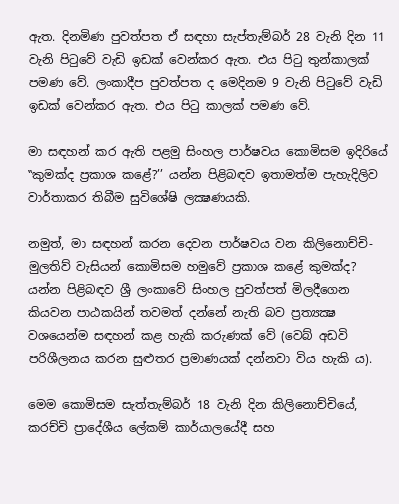ඇත. දිනමිණ පුවත්පත ඒ සඳහා සැප්තැම්බර් 28 වැනි දින 11 වැනි පිටුවේ වැඩි ඉඩක් වෙන්කර ඇත. එය පිටු තුන්කාලක් පමණ වේ. ලංකාදීප පුවත්පත ද මෙදිනම 9 වැනි පිටුවේ වැඩි ඉඩක් වෙන්කර ඇත. එය පිටු කාලක් පමණ වේ.

මා සඳහන් කර ඇති පළමු සිංහල පාර්ෂවය කොමිසම ඉදිරියේ ‛‛කුමක්ද ප්‍රකාශ කළේ?’’ යන්න පිළිබඳව ඉතාමත්ම පැහැදිලිව වාර්තාකර තිබීම සුවිශේෂි ලක්‍ෂණයකි.

නමුත්, මා සඳහන් කරන දෙවන පාර්ෂවය වන කිලිනොච්චි-මුලතිව් වැසියන් කොමිසම හමුවේ ප්‍රකාශ කළේ කුමක්ද? යන්න පිළිබඳව ශ්‍රී ලංකාවේ සිංහල පුවත්පත් මිලදීගෙන කියවන පාඨකයින් තවමත් දන්නේ නැති බව ප්‍රත්‍යක්‍ෂ වශයෙන්ම සඳහන් කළ හැකි කරුණක් වේ (වෙබ් අඩවි පරිශීලනය කරන සුළුතර ප්‍රමාණයක් දන්නවා විය හැකි ය).

මෙම කොමිසම සැත්තැම්බර් 18 වැනි දින කිලිනොච්චියේ, කරච්චි ප්‍රාදේශීය ලේකම් කාර්යාලයේදී සහ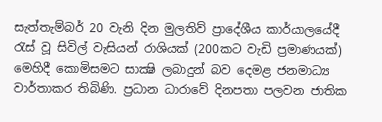සැත්තැම්බර් 20 වැනි දින මුලතිව් ප්‍රාදේශීය කාර්යාලයේදී රැස් වූ සිවිල් වැසියන් රාශියක් (200කට වැඩි ප්‍රමාණයක්) මෙහිදී කොමිසමට සාක්‍ෂි ලබාදුන් බව දෙමළ ජනමාධ්‍ය වාර්තාකර තිබිණි. ප්‍රධාන ධාරාවේ දිනපතා පලවන ජාතික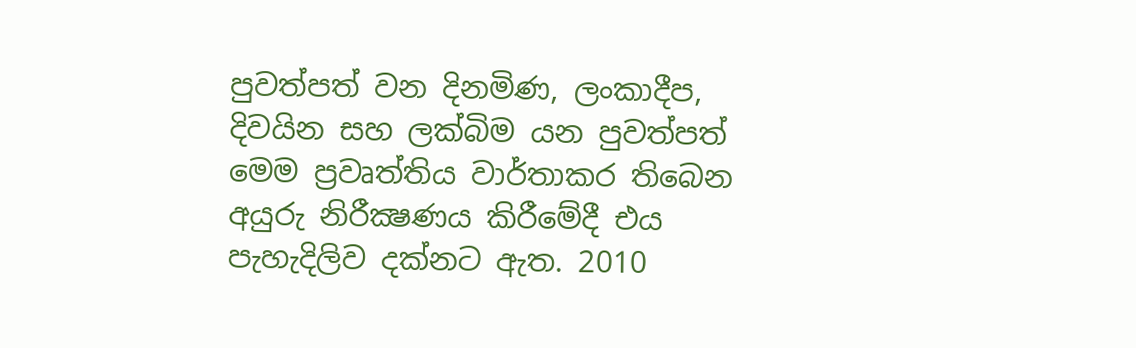පුවත්පත් වන දිනමිණ, ලංකාදීප, දිවයින සහ ලක්බිම යන පුවත්පත් මෙම ප්‍රවෘත්තිය වාර්තාකර තිබෙන අයුරු නිරීක්‍ෂණය කිරීමේදී එය පැහැදිලිව දක්නට ඇත. 2010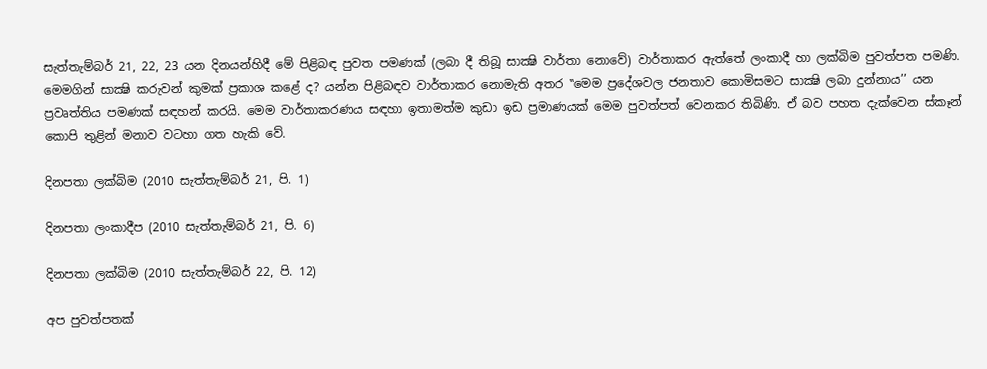සැත්තැම්බර් 21, 22, 23 යන දිනයන්හිදී මේ පිළිබඳ පුවත පමණක් (ලබා දී තිබූ සාක්‍ෂි වාර්තා නොවේ) වාර්තාකර ඇත්තේ ලංකාදී හා ලක්බිම පුවත්පත පමණි. මෙමගින් සාක්‍ෂි කරුවන් කුමක් ප්‍රකාශ කළේ ද? යන්න පිළිබඳව වාර්තාකර නොමැති අතර ‛‛මෙම ප්‍රදේශවල ජනතාව කොමිසමට සාක්‍ෂි ලබා දුන්නාය’’ යන ප්‍රවෘත්තිය පමණක් සඳහන් කරයි. මෙම වාර්තාකරණය සඳහා ඉතාමත්ම කුඩා ඉඩ ප්‍රමාණයක් මෙම පුවත්පත් වෙනකර තිබිණි. ඒ බව පහත දැක්වෙන ස්කෑන් කොපි තුළින් මනාව වටහා ගත හැකි වේ.

දිනපතා ලක්බිම (2010 සැත්තැම්බර් 21, පි. 1)

දිනපතා ලංකාදීප (2010 සැත්තැම්බර් 21, පි. 6)

දිනපතා ලක්බිම (2010 සැත්තැම්බර් 22, පි. 12)

අප පුවත්පතක්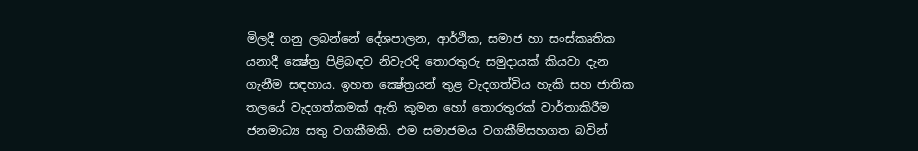මිලදී ගනු ලබන්නේ දේශපාලන, ආර්ථික, සමාජ හා සංස්කෘතික යනාදී ක්‍ෂේත්‍ර පිළිබඳව නිවැරදි තොරතුරු සමුදායක් කියවා දැන ගැනීම සඳහාය. ඉහත ක්‍ෂේත්‍රයන් තුළ වැදගත්විය හැකි සහ ජාතික තලයේ වැදගත්කමක් ඇති කුමන හෝ තොරතුරක් වාර්තාකිරීම ජනමාධ්‍ය සතු වගකීමකි. එම සමාජමය වගකීම්සහගත බවින්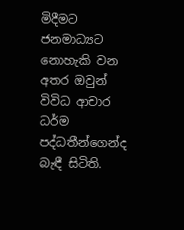මිදීමට ජනමාධ්‍යට නොහැකි වන අතර ඔවුන් විවිධ ආචාර ධර්ම පද්ධතීන්ගෙන්ද බැඳී සිටිති.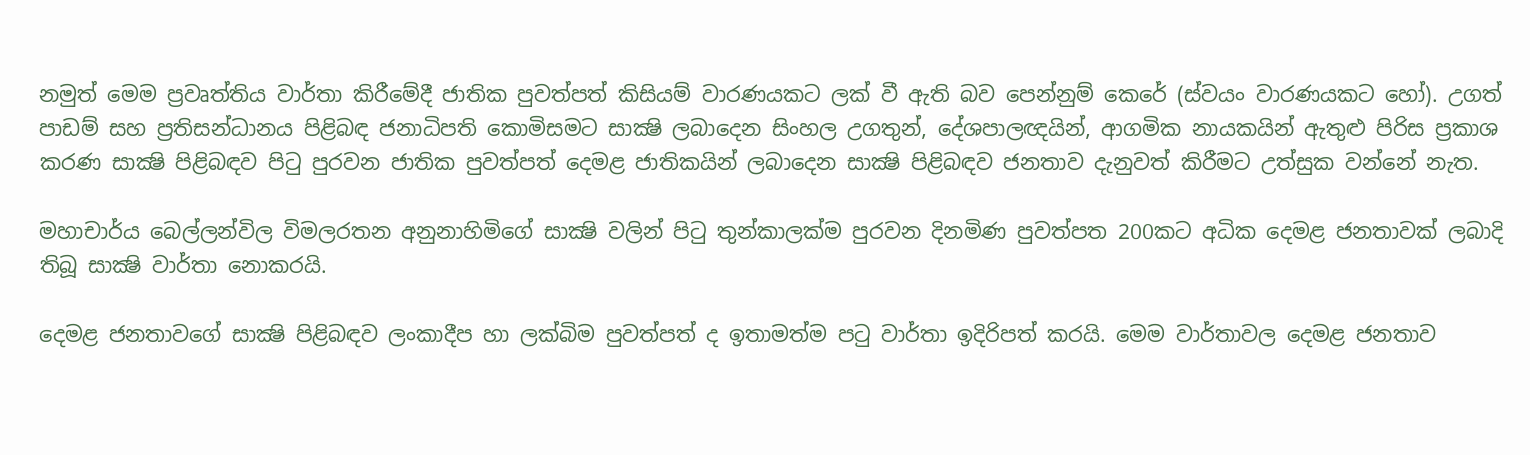නමුත් මෙම ප්‍රවෘත්තිය වාර්තා කිරීමේදී ජාතික පුවත්පත් කිසියම් වාරණයකට ලක් වී ඇති බව පෙන්නුම් කෙරේ (ස්වයං වාරණයකට හෝ). උගත් පාඩම් සහ ප්‍රතිසන්ධානය පිළිබඳ ජනාධිපති කොමිසමට සාක්‍ෂි ලබාදෙන සිංහල උගතුන්, දේශපාලඥයින්, ආගමික නායකයින් ඇතුළු පිරිස ප්‍රකාශ කරණ සාක්‍ෂි පිළිබඳව පිටු පුරවන ජාතික පුවත්පත් දෙමළ ජාතිකයින් ලබාදෙන සාක්‍ෂි පිළිබඳව ජනතාව දැනුවත් කිරීමට උත්සුක වන්නේ නැත.

මහාචාර්ය බෙල්ලන්විල විමලරතන අනුනාහිමිගේ සාක්‍ෂි වලින් පිටු තුන්කාලක්ම පුරවන දිනමිණ පුවත්පත 200කට අධික දෙමළ ජනතාවක් ලබාදි තිබූ සාක්‍ෂි වාර්තා නොකරයි.

දෙමළ ජනතාවගේ සාක්‍ෂි පිළිබඳව ලංකාදීප හා ලක්බිම පුවත්පත් ද ඉතාමත්ම පටු වාර්තා ඉදිරිපත් කරයි. මෙම වාර්තාවල දෙමළ ජනතාව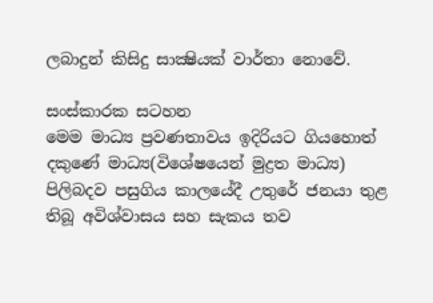ලබාදුන් කිසිදු සාක්‍ෂියක් වාර්තා නොවේ.

සංස්කාරක සටහන
මෙම මාධ්‍ය ප්‍රවණතාවය ඉදිරියට ගියහොත් දකුණේ මාධ්‍ය(විශේෂයෙන් මුද්‍රත මාධ්‍ය) පිලිබදව පසුගිය කාලයේදී උතුරේ ජනයා තුළ තිබූ අවිශ්වාසය සහ සැකය තව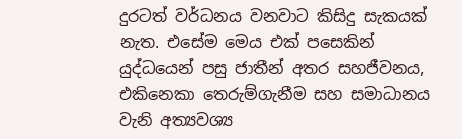දුරටත් වර්ධනය වනවාට කිසිදු සැකයක් නැත. එසේම මෙය එක් පසෙකින් යුද්ධයෙන් පසු ජාතීන් අතර සහජීවනය, එකිනෙකා තෙරුම්ගැනීම සහ සමාධානය වැනි අත්‍යවශ්‍ය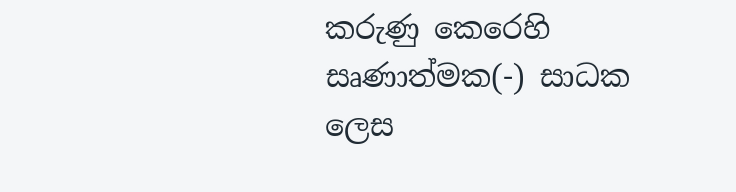කරුණු කෙරෙහි සෘණාත්මක(-) සාධක ලෙස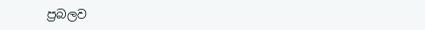ප්‍රබලව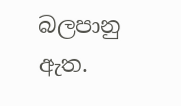බලපානු ඇත.